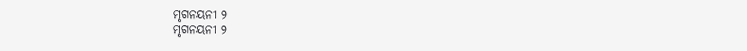ମୃଗନୟନୀ ୨
ମୃଗନୟନୀ ୨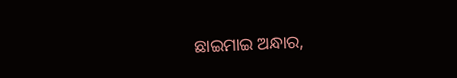ଛାଇମାଇ ଅନ୍ଧାର,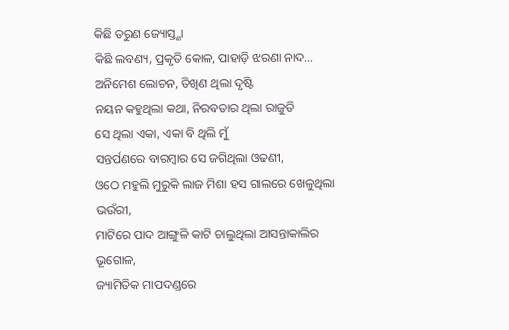କିଛି ତରୁଣ ଜ୍ୟୋସ୍ତ୍ଣା
କିଛି ଲବଣ୍ୟ, ପ୍ରକୃତି କୋଳ, ପାହାଡ଼ି ଝରଣା ନାଦ...
ଅନିମେଶ ଲୋଚନ, ତିଖିଣ ଥିଲା ଦୃଷ୍ଟି
ନୟନ କହୁଥିଲା କଥା, ନିରବତାର ଥିଲା ରାଜୁତି
ସେ ଥିଲା ଏକା, ଏକା ବି ଥିଲି ମୁଁ
ସନ୍ତର୍ପଣରେ ବାରମ୍ବାର ସେ ଜଗିଥିଲା ଓଢଣୀ,
ଓଠେ ମହୁଲି ମୁରୁକି ଲାଜ ମିଶା ହସ ଗାଲରେ ଖେଳୁଥିଲା ଭଉଁରୀ,
ମାଟିରେ ପାଦ ଆଙ୍ଗୁଳି କାଟି ଚାଲୁଥିଲା ଆସନ୍ତାକାଲିର ଭୂଗୋଳ,
ଜ୍ୟାମିତିକ ମାପଦଣ୍ଡରେ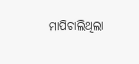ମାପିଚାଲିଥିଲା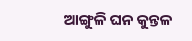ଆଙ୍ଗୁଳି ଘନ କୁନ୍ତଳ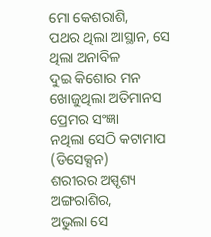ମୋ କେଶରାଶି,
ପଥର ଥିଲା ଆସ୍ଥାନ, ସେ ଥିଲା ଅନାବିଳ
ଦୁଇ କିଶୋର ମନ ଖୋଜୁଥିଲା ଅତିମାନସ ପ୍ରେମର ସଂଜ୍ଞା
ନଥିଲା ସେଠି କଟାମାପ (ଡିସେକ୍ସନ)
ଶରୀରର ଅସ୍ପୃଶ୍ୟ ଅଙ୍ଗରାଶିର,
ଅଭୁଲା ସେ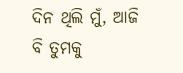ଦିନ ଥିଲି ମୁଁ, ଆଜି ବି ତୁମକୁ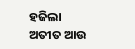ହଜିଲା ଅତୀତ ଆଉ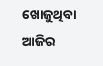ଖୋଜୁଥିବା ଆଜିର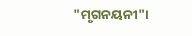"ମୃଗନୟନୀ"।